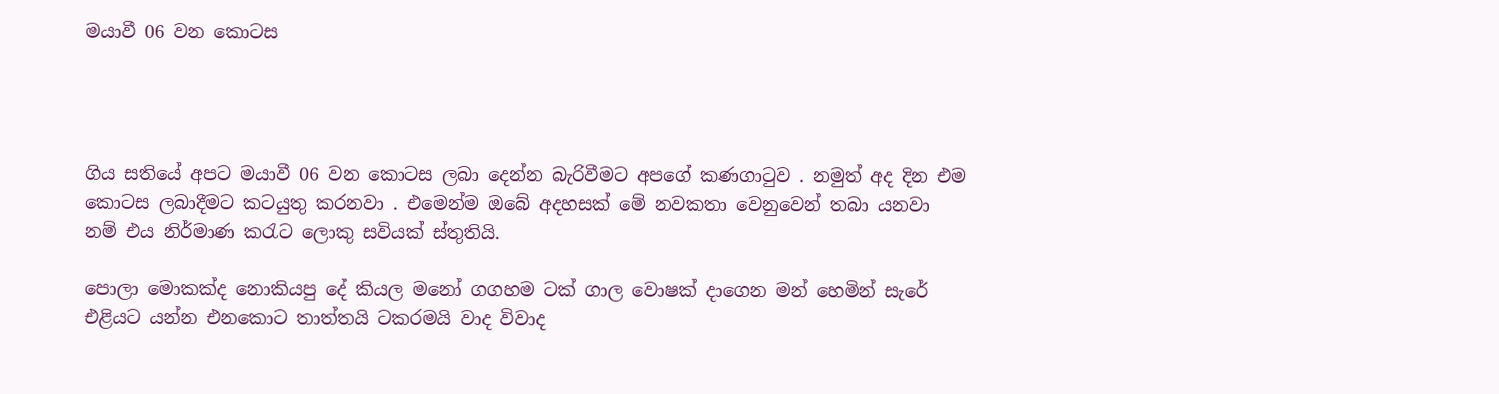මයාවී 06 වන කොටස




ගිය සතියේ අපට මයාවී 06 වන කොටස ලබා දෙන්න බැරිවීමට අපගේ කණගාටුව . නමුත් අද දින එම කොටස ලබාදීමට කටයුතු කරනවා . එමෙන්ම ඔබේ අදහසක් මේ නවකතා වෙනුවෙන් තබා යනවා නම් එය නිර්මාණ කරැට ලොකු සවියක් ස්තුතියි.

පොලා මොකක්ද නොකියපු දේ කියල මනෝ ගගහම ටක් ගාල වොෂක් දාගෙන මන් හෙමින් සැරේ එළියට යන්න එනකොට තාත්තයි ටකරමයි වාද විවාද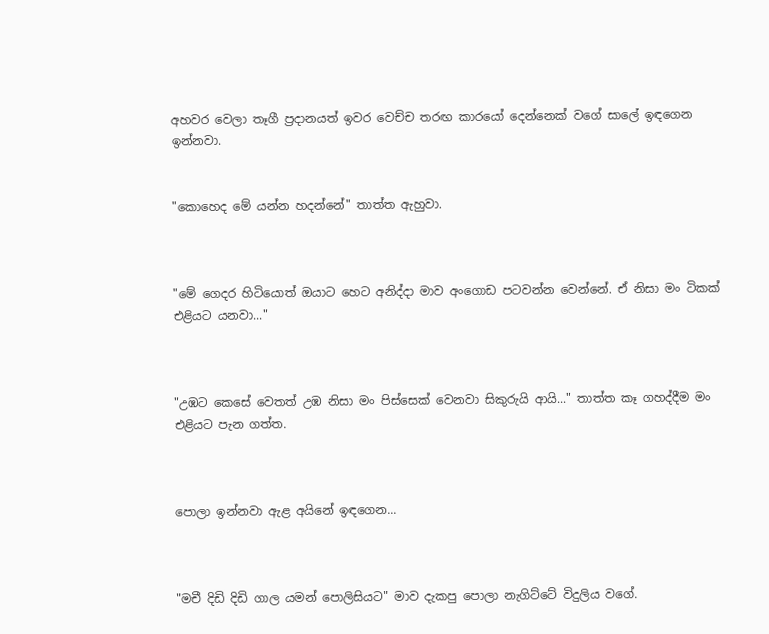අහවර වෙලා තෑගී ප්‍රදානයත් ඉවර වෙච්ච තරඟ කාරයෝ දෙන්නෙක් වගේ සාලේ ඉඳගෙන ඉන්නවා.


"කොහෙද මේ යන්න හදන්නේ" තාත්ත ඇහුවා.



"මේ ගෙදර හිටියොත් ඔයාට හෙට අනිද්දා මාව අංගොඩ පටවන්න වෙන්නේ. ඒ නිසා මං ටිකක් එළියට යනවා..."



"උඹට කෙසේ වෙතත් උඹ නිසා මං පිස්සෙක් වෙනවා සිකුරුයි ආයි..." තාත්ත කෑ ගහද්දීම මං එළියට පැන ගත්ත.



පොලා ඉන්නවා ඇළ අයිනේ ඉඳගෙන...



"මචී දිඩි දිඩි ගාල යමන් පොලිසියට" මාව දැකපු පොලා නැගිට්ටේ විදුලිය වගේ.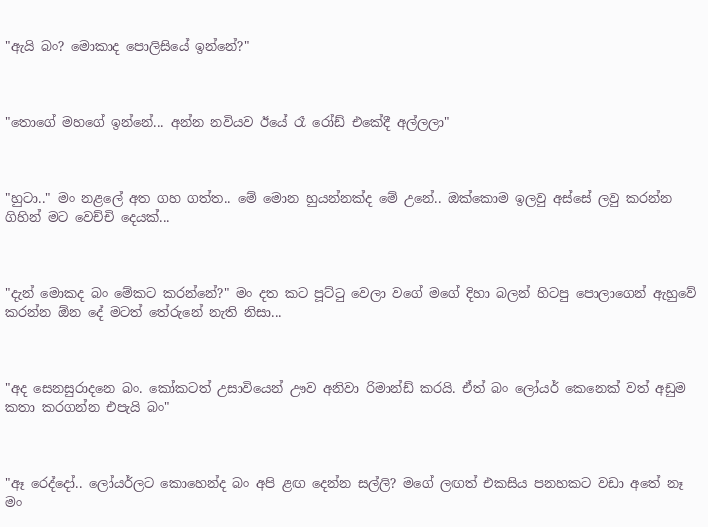"ඇයි බං? මොකාද පොලිසියේ ඉන්නේ?"



"තොගේ මහගේ ඉන්නේ... අන්න නවියව ඊයේ රෑ රෝඩ් එකේදී අල්ලලා"



"හුටා.." මං නළලේ අත ගහ ගත්ත.. මේ මොන හුයන්නක්ද මේ උනේ.. ඔක්කොම ඉලවු අස්සේ ලවු කරන්න ගිහින් මට වෙච්චි දෙයක්...



"දැන් මොකද බං මේකට කරන්නේ?" මං දත කට පූට්ටු වෙලා වගේ මගේ දිහා බලන් හිටපු පොලාගෙන් ඇහුවේ කරන්න ඕන දේ මටත් තේරුනේ නැති නිසා...



"අද සෙනසුරාදනෙ බං. කෝකටත් උසාවියෙන් ඌව අනිවා රිමාන්ඩ් කරයි. ඒත් බං ලෝයර් කෙනෙක් වත් අඩුම කතා කරගන්න එපැයි බං"



"ඈ රෙද්දෝ.. ලෝයර්ලට කොහෙන්ද බං අපි ළඟ දෙන්න සල්ලි? මගේ ලඟත් එකසිය පනහකට වඩා අතේ නෑ මං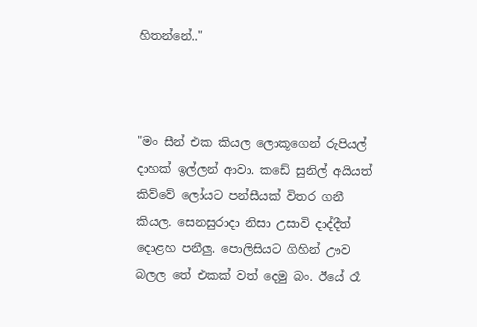හිතන්නේ.."



"මං සීන් එක කියල ලොකූගෙන් රුපියල් දාහක් ඉල්ලන් ආවා. කඩේ සුනිල් අයියත් කිව්වේ ලෝයට පන්සීයක් විතර ගනී කියල. සෙනසුරාදා නිසා උසාවි දාද්දීත් දොළහ පනීලු. පොලිසියට ගිහින් ඌව බලල තේ එකක් වත් දෙමු බං. ඊයේ රෑ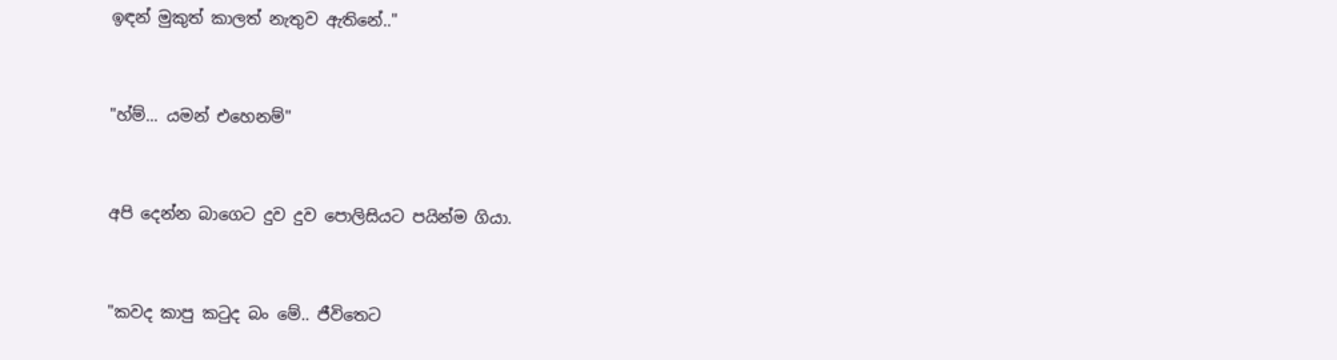ඉඳන් මුකුත් කාලත් නැතුව ඇතිනේ.."



"හ්ම්... යමන් එහෙනම්"



අපි දෙන්න බාගෙට දුව දුව පොලිසියට පයින්ම ගියා.



"කවද කාපු කටුද බං මේ.. ජීවිතෙට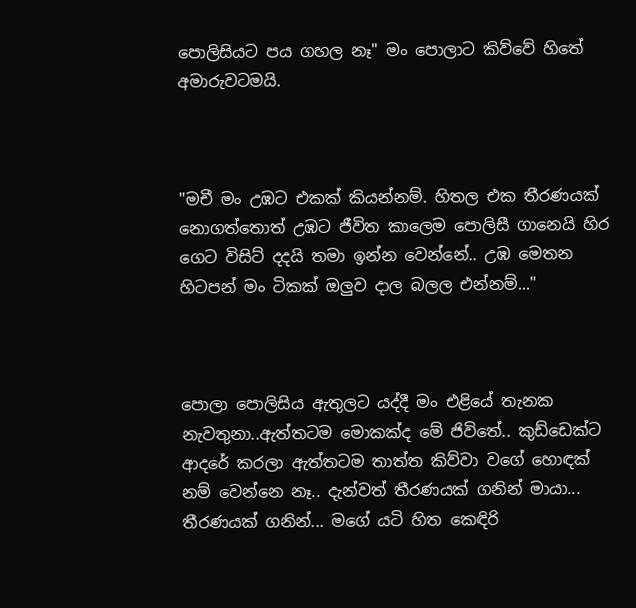පොලිසියට පය ගහල නෑ" මං පොලාට කිව්වේ හිතේ අමාරුවටමයි.



"මචී මං උඹට එකක් කියන්නම්. හිතල එක තීරණයක් නොගත්තොත් උඹට ජීවිත කාලෙම පොලිසී ගානෙයි හිර ගෙට විසිට් දදයි තමා ඉන්න වෙන්නේ.. උඹ මෙතන හිටපන් මං ටිකක් ඔලුව දාල බලල එන්නම්..."



පොලා පොලිසිය ඇතුලට යද්දී මං එළියේ තැනක නැවතුනා..ඇත්තටම මොකක්ද මේ ජිවිතේ.. කුඩ්ඩෙක්ට ආදරේ කරලා ඇත්තටම තාත්ත කිව්වා වගේ හොඳක් නම් වෙන්නෙ නෑ.. දැන්වත් තීරණයක් ගනින් මායා... තීරණයක් ගනින්... මගේ යටි හිත කෙඳිරි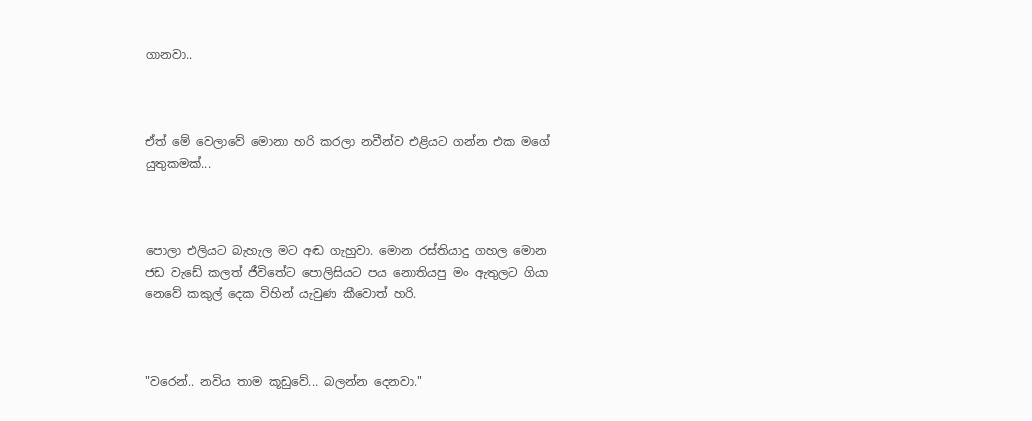ගානවා..



ඒත් මේ වෙලාවේ මොනා හරි කරලා නවීන්ව එළියට ගන්න එක මගේ යුතුකමක්...



පොලා එලියට බැහැල මට අඬ ගැහුවා. මොන රස්තියාදු ගහල මොන ජඩ වැඩේ කලත් ජීවිතේට පොලිසියට පය නොතියපු මං ඇතුලට ගියා නෙවේ කකුල් දෙක විහින් යැවුණ කීවොත් හරි.



"වරෙන්.. නවිය තාම කූඩුවේ... බලන්න දෙනවා."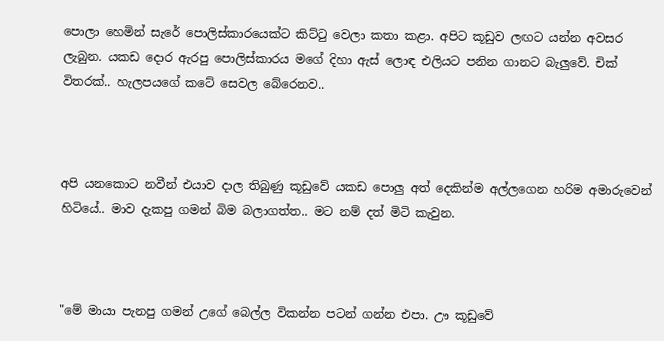පොලා හෙමින් සැරේ පොලිස්කාරයෙක්ට කිට්ටු වෙලා කතා කළා. අපිට කූඩුව ලඟට යන්න අවසර ලැබුන. යකඩ දොර ඇරපු පොලිස්කාරය මගේ දිහා ඇස් ලොඳ එලියට පනින ගානට බැලුවේ. චික් විතරක්.. හැලපයගේ කටේ සෙවල බේරෙනව..



අපි යනකොට නවීන් එයාව දාල තිබුණු කූඩුවේ යකඩ පොලු අත් දෙකින්ම අල්ලගෙන හරිම අමාරුවෙන් හිටියේ.. මාව දැකපු ගමන් බිම බලාගත්ත.. මට නම් දත් මිටි කැවුන.



"මේ මායා පැනපු ගමන් උගේ බෙල්ල විකන්න පටන් ගන්න එපා. ඌ කූඩුවේ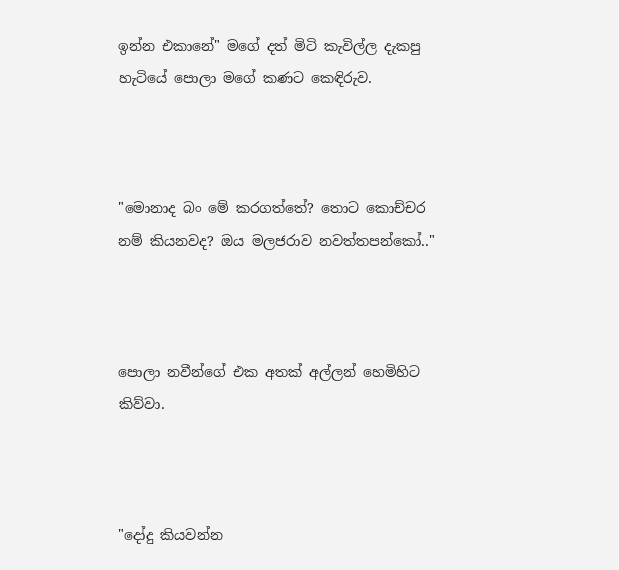ඉන්න එකානේ" මගේ දත් මිටි කැවිල්ල දැකපු හැටියේ පොලා මගේ කණට කෙඳිරුව.



"මොනාද බං මේ කරගත්තේ? තොට කොච්චර නම් කියනවද? ඔය මලජරාව නවත්තපන්කෝ.."



පොලා නවීන්ගේ එක අතක් අල්ලන් හෙමිහිට කිව්වා.



"දෝදු කියවන්න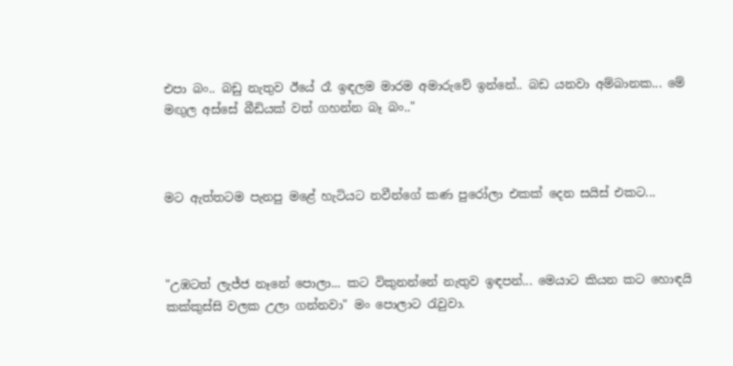එපා බං.. බඩු නැතුව ඊයේ රෑ ඉඳලම මාරම අමාරුවේ ඉන්නේ.. බඩ යනවා අම්බානක... මේ මඟුල අස්සේ බීඩියක් වත් ගහන්න බෑ බං.."



මට ඇත්තටම පැනපු මළේ හැටියට නවීන්ගේ කණ පුරෝලා එකක් දෙන සයිස් එකට...



"උඹටත් ලැජ්ජ නෑනේ පොලා... කට විකුනන්නේ නැතුව ඉඳපන්... මෙයාට කියන කට හොඳයි කක්කුස්සි වලක උලා ගන්නවා" මං පොලාට රැවුවා.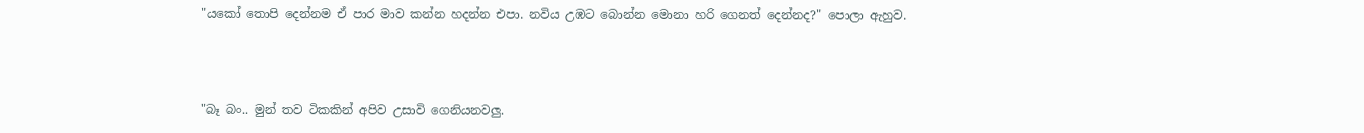"යකෝ තොපි දෙන්නම ඒ පාර මාව කන්න හදන්න එපා. නවිය උඹට බොන්න මොනා හරි ගෙනත් දෙන්නද?" පොලා ඇහුව.



"බෑ බං.. මුන් තව ටිකකින් අපිව උසාවි ගෙනියනවලු.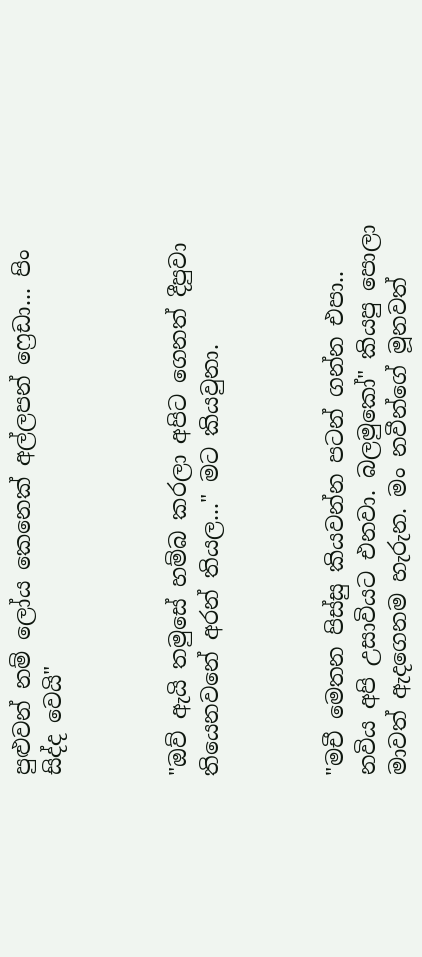පුළුවන් නම් ලෝය කෙනෙක් අල්ලපන් ෆ්‍රෙඩා... පිං සිද්ද වෙයි"



"ඔව් ඇයි තමුසේ හම්බ කරලා අපිට ගෙනත් දීපුවා තියෙනවනේ අරන් තියල..." මට කියවුනා.



"මචී මෙතන පිස්සු කියවන්න පටන් ගන්න එපා.. නවිය අපි උසාවියට එනවා. බලමුකෝ" කියපු පොලා මාවත් ඇදගෙනම හැරුන. මං නවීන්ගේ මූනවත්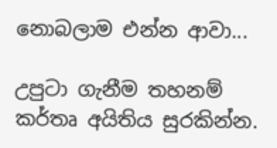නොබලාම එන්න ආවා...

උපුටා ගැනීම තහනම් කර්තෘ අයිතිය සුරකින්න.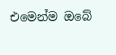එමෙන්ම ඔබේ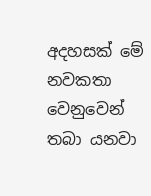අදහසක් මේ නවකතා වෙනුවෙන් තබා යනවා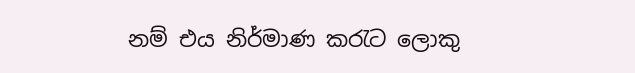නම් එය නිර්මාණ කරැට ලොකු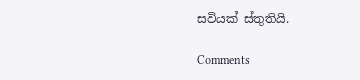සවියක් ස්තුතියි.

Comments